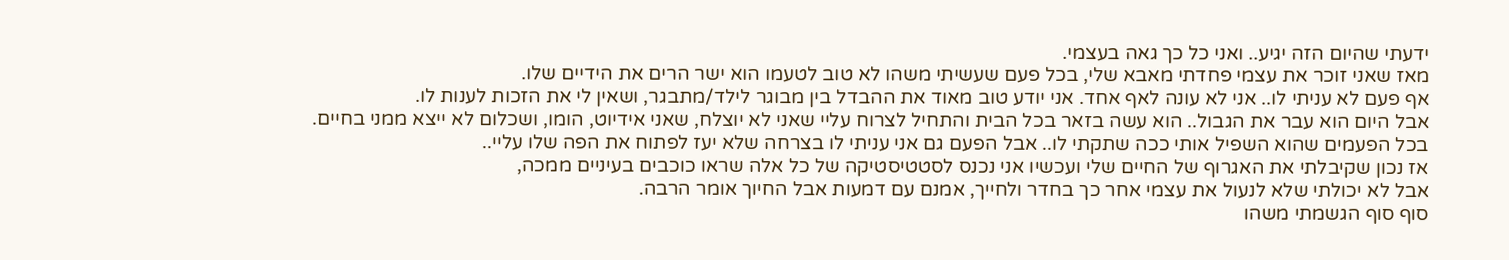ידעתי שהיום הזה יגיע.. ואני כל כך גאה בעצמי.
מאז שאני זוכר את עצמי פחדתי מאבא שלי, בכל פעם שעשיתי משהו לא טוב לטעמו הוא ישר הרים את הידיים שלו.
אף פעם לא עניתי לו.. אני לא עונה לאף אחד. אני יודע טוב מאוד את ההבדל בין מבוגר לילד/מתבגר, ושאין לי את הזכות לענות לו.
אבל היום הוא עבר את הגבול.. הוא עשה בזאר בכל הבית והתחיל לצרוח עליי שאני לא יוצלח, שאני אידיוט, הומו, ושכלום לא ייצא ממני בחיים.
בכל הפעמים שהוא השפיל אותי ככה שתקתי לו.. אבל הפעם גם אני עניתי לו בצרחה שלא יעז לפתוח את הפה שלו עליי..
אז נכון שקיבלתי את האגרוף של החיים שלי ועכשיו אני נכנס לסטטיסטיקה של כל אלה שראו כוכבים בעיניים ממכה,
אבל לא יכולתי שלא לנעול את עצמי אחר כך בחדר ולחייך, אמנם עם דמעות אבל החיוך אומר הרבה.
סוף סוף הגשמתי משהו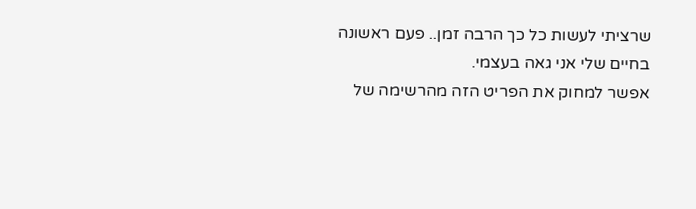שרציתי לעשות כל כך הרבה זמן.. פעם ראשונה בחיים שלי אני גאה בעצמי.
אפשר למחוק את הפריט הזה מהרשימה של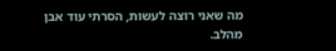מה שאני רוצה לעשות, הסרתי עוד אבן מהלב.